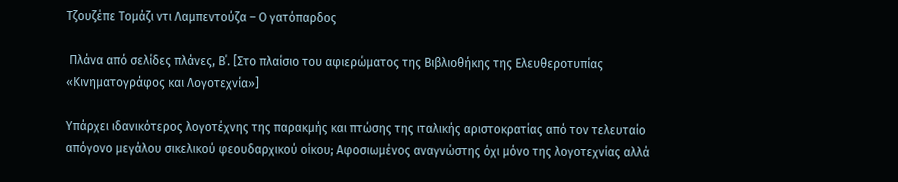Τζουζέπε Τομάζι ντι Λαμπεντούζα – Ο γατόπαρδος

 Πλάνα από σελίδες πλάνες, Β΄. [Στο πλαίσιο του αφιερώματος της Βιβλιοθήκης της Ελευθεροτυπίας «Κινηματογράφος και Λογοτεχνία»]

Υπάρχει ιδανικότερος λογοτέχνης της παρακμής και πτώσης της ιταλικής αριστοκρατίας από τον τελευταίο απόγονο μεγάλου σικελικού φεουδαρχικού οίκου; Αφοσιωμένος αναγνώστης όχι μόνο της λογοτεχνίας αλλά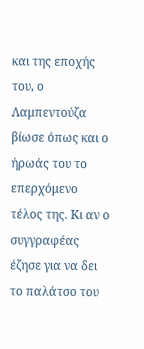και της εποχής του, ο Λαμπεντούζα βίωσε όπως και ο ήρωάς του το επερχόμενο τέλος της. Κι αν ο συγγραφέας έζησε για να δει το παλάτσο του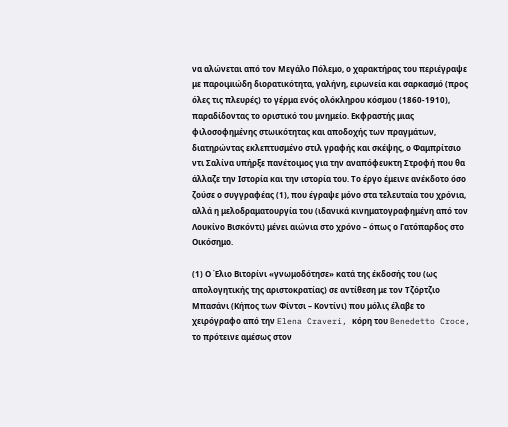να αλώνεται από τον Μεγάλο Πόλεμο, ο χαρακτήρας του περιέγραψε με παροιμιώδη διορατικότητα, γαλήνη, ειρωνεία και σαρκασμό (προς όλες τις πλευρές) το γέρμα ενός ολόκληρου κόσμου (1860-1910), παραδίδοντας το οριστικό του μνημείο. Εκφραστής μιας φιλοσοφημένης στωικότητας και αποδοχής των πραγμάτων, διατηρώντας εκλεπτυσμένο στιλ γραφής και σκέψης, ο Φαμπρίτσιο ντι Σαλίνα υπήρξε πανέτοιμος για την αναπόφευκτη Στροφή που θα άλλαζε την Ιστορία και την ιστορία του. Το έργο έμεινε ανέκδοτο όσο ζούσε ο συγγραφέας (1), που έγραψε μόνο στα τελευταία του χρόνια, αλλά η μελοδραματουργία του (ιδανικά κινηματογραφημένη από τον Λουκίνο Βισκόντι) μένει αιώνια στο χρόνο – όπως ο Γατόπαρδος στο Οικόσημο.

(1) Ο Έλιο Βιτορίνι «γνωμοδότησε» κατά της έκδοσής του (ως απολογητικής της αριστοκρατίας) σε αντίθεση με τον Τζόρτζιο Μπασάνι (Κήπος των Φίντσι – Κοντίνι) που μόλις έλαβε το χειρόγραφο από την Elena Craveri, κόρη του Benedetto Croce, το πρότεινε αμέσως στον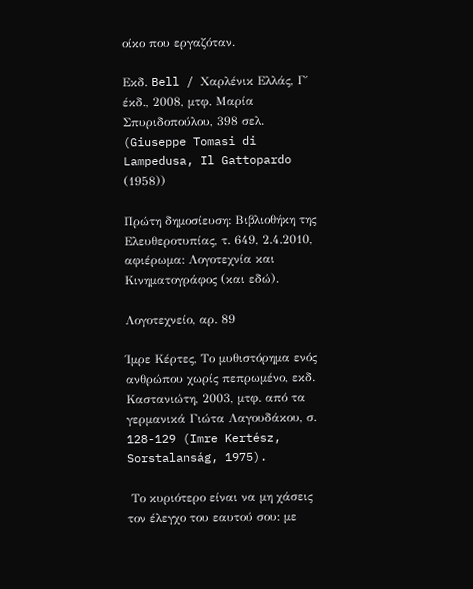οίκο που εργαζόταν.

Εκδ. Bell / Χαρλένικ Ελλάς, Γ΄ έκδ., 2008, μτφ. Μαρία Σπυριδοπούλου, 398 σελ.  (Giuseppe Tomasi di Lampedusa, Il Gattopardo (1958))

Πρώτη δημοσίευση: Βιβλιοθήκη της Ελευθεροτυπίας, τ. 649, 2.4.2010, αφιέρωμα: Λογοτεχνία και Κινηματογράφος (και εδώ).

Λογοτεχνείο, αρ. 89

Ίμρε Κέρτες, Το μυθιστόρημα ενός ανθρώπου χωρίς πεπρωμένο, εκδ. Καστανιώτη, 2003, μτφ. από τα γερμανικά Γιώτα Λαγουδάκου, σ. 128-129 (Imre Kertész, Sorstalanság, 1975).

 Το κυριότερο είναι να μη χάσεις τον έλεγχο του εαυτού σου: με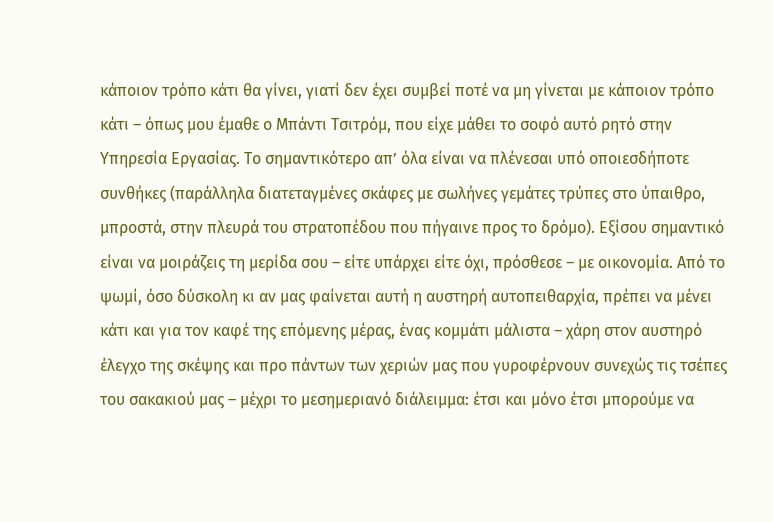κάποιον τρόπο κάτι θα γίνει, γιατί δεν έχει συμβεί ποτέ να μη γίνεται με κάποιον τρόπο κάτι – όπως μου έμαθε ο Μπάντι Τσιτρόμ, που είχε μάθει το σοφό αυτό ρητό στην Υπηρεσία Εργασίας. Το σημαντικότερο απ’ όλα είναι να πλένεσαι υπό οποιεσδήποτε συνθήκες (παράλληλα διατεταγμένες σκάφες με σωλήνες γεμάτες τρύπες στο ύπαιθρο, μπροστά, στην πλευρά του στρατοπέδου που πήγαινε προς το δρόμο). Εξίσου σημαντικό είναι να μοιράζεις τη μερίδα σου – είτε υπάρχει είτε όχι, πρόσθεσε – με οικονομία. Από το ψωμί, όσο δύσκολη κι αν μας φαίνεται αυτή η αυστηρή αυτοπειθαρχία, πρέπει να μένει κάτι και για τον καφέ της επόμενης μέρας, ένας κομμάτι μάλιστα – χάρη στον αυστηρό έλεγχο της σκέψης και προ πάντων των χεριών μας που γυροφέρνουν συνεχώς τις τσέπες του σακακιού μας – μέχρι το μεσημεριανό διάλειμμα: έτσι και μόνο έτσι μπορούμε να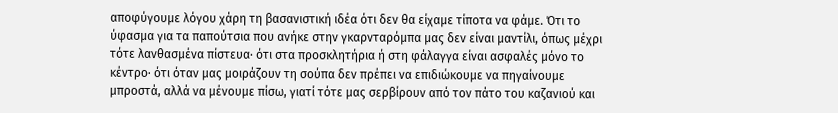αποφύγουμε λόγου χάρη τη βασανιστική ιδέα ότι δεν θα είχαμε τίποτα να φάμε. Ότι το ύφασμα για τα παπούτσια που ανήκε στην γκαρνταρόμπα μας δεν είναι μαντίλι, όπως μέχρι τότε λανθασμένα πίστευα· ότι στα προσκλητήρια ή στη φάλαγγα είναι ασφαλές μόνο το κέντρο· ότι όταν μας μοιράζουν τη σούπα δεν πρέπει να επιδιώκουμε να πηγαίνουμε μπροστά, αλλά να μένουμε πίσω, γιατί τότε μας σερβίρουν από τον πάτο του καζανιού και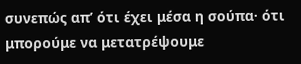συνεπώς απ’ ότι έχει μέσα η σούπα· ότι μπορούμε να μετατρέψουμε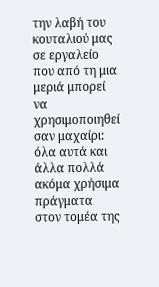την λαβή του κουταλιού μας σε εργαλείο που από τη μια μεριά μπορεί να χρησιμοποιηθεί σαν μαχαίρι: όλα αυτά και άλλα πολλά ακόμα χρήσιμα πράγματα στον τομέα της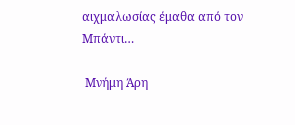αιχμαλωσίας έμαθα από τον Μπάντι…

 Μνήμη Άρη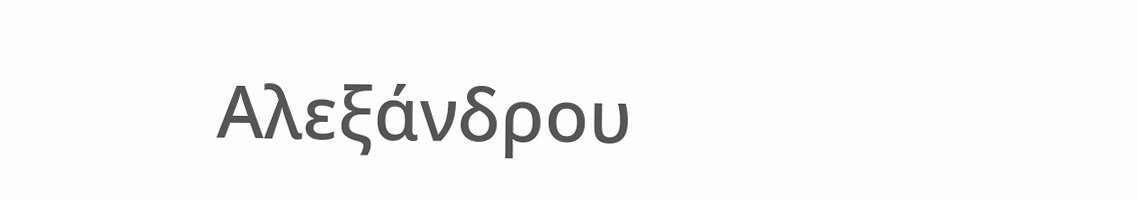Αλεξάνδρου